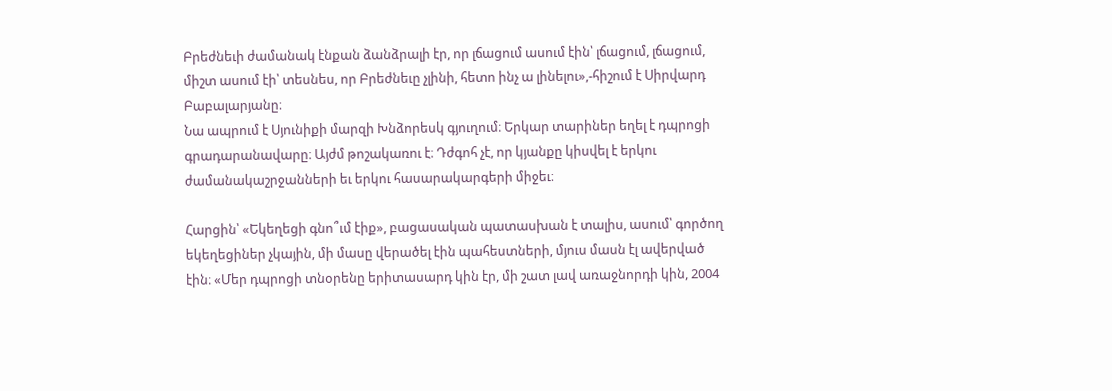Բրեժնեւի ժամանակ էնքան ձանձրալի էր, որ լճացում ասում էին՝ լճացում, լճացում, միշտ ասում էի՝ տեսնես, որ Բրեժնեւը չլինի, հետո ինչ ա լինելու»,-հիշում է Սիրվարդ Բաբալարյանը։
Նա ապրում է Սյունիքի մարզի Խնձորեսկ գյուղում։ Երկար տարիներ եղել է դպրոցի գրադարանավարը։ Այժմ թոշակառու է։ Դժգոհ չէ, որ կյանքը կիսվել է երկու ժամանակաշրջանների եւ երկու հասարակարգերի միջեւ։

Հարցին՝ «Եկեղեցի գնո՞ւմ էիք», բացասական պատասխան է տալիս, ասում՝ գործող եկեղեցիներ չկային, մի մասը վերածել էին պահեստների, մյուս մասն էլ ավերված էին։ «Մեր դպրոցի տնօրենը երիտասարդ կին էր, մի շատ լավ առաջնորդի կին, 2004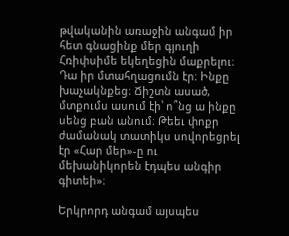թվականին առաջին անգամ իր հետ գնացինք մեր գյուղի Հռիփսիմե եկեղեցին մաքրելու։ Դա իր մտահղացումն էր։ Ինքը խաչակնքեց։ Ճիշտն ասած, մտքումս ասում էի՝ ո՞նց ա ինքը սենց բան անում։ Թեեւ փոքր ժամանակ տատիկս սովորեցրել էր «Հար մեր»-ը ու մեխանիկորեն էդպես անգիր գիտեի»։

Երկրորդ անգամ այսպես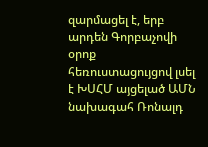զարմացել է, երբ արդեն Գորբաչովի օրոք հեռուստացույցով լսել է ԽՍՀՄ այցելած ԱՄՆ նախագահ Ռոնալդ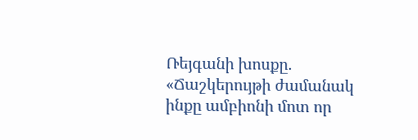Ռեյգանի խոսքը. «Ճաշկերույթի ժամանակ ինքը ամբիոնի մոտ որ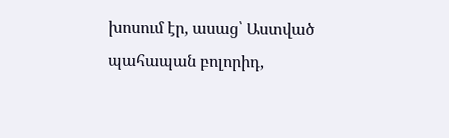խոսում էր, ասաց՝ Աստված պահապան բոլորիդ,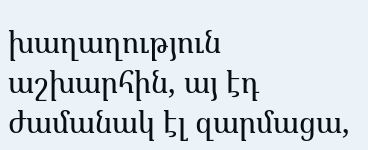խաղաղություն աշխարհին, այ էդ ժամանակ էլ զարմացա,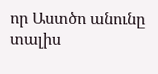որ Աստծո անունը տալիս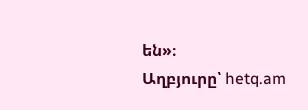են»։
Աղբյուրը՝ hetq.am